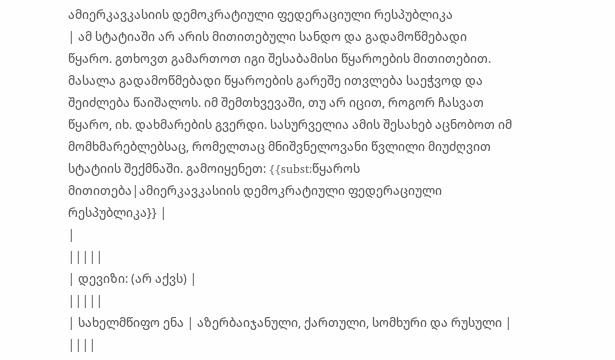ამიერკავკასიის დემოკრატიული ფედერაციული რესპუბლიკა
| ამ სტატიაში არ არის მითითებული სანდო და გადამოწმებადი წყარო. გთხოვთ გამართოთ იგი შესაბამისი წყაროების მითითებით. მასალა გადამოწმებადი წყაროების გარეშე ითვლება საეჭვოდ და შეიძლება წაიშალოს. იმ შემთხვევაში, თუ არ იცით, როგორ ჩასვათ წყარო, იხ. დახმარების გვერდი. სასურველია ამის შესახებ აცნობოთ იმ მომხმარებლებსაც, რომელთაც მნიშვნელოვანი წვლილი მიუძღვით სტატიის შექმნაში. გამოიყენეთ: {{subst:წყაროს მითითება|ამიერკავკასიის დემოკრატიული ფედერაციული რესპუბლიკა}} |
|
|||||
| დევიზი: (არ აქვს) |
|||||
| სახელმწიფო ენა | აზერბაიჯანული, ქართული, სომხური და რუსული |
||||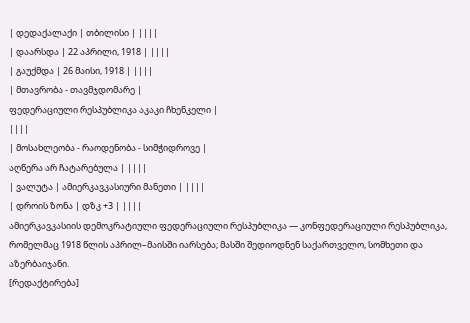| დედაქალაქი | თბილისი | ||||
| დაარსდა | 22 აპრილი, 1918 | ||||
| გაუქმდა | 26 მაისი, 1918 | ||||
| მთავრობა - თავმჯდომარე |
ფედერაციული რესპუბლიკა აკაკი ჩხენკელი |
||||
| მოსახლეობა - რაოდენობა - სიმჭიდროვე |
აღწერა არ ჩატარებულა | ||||
| ვალუტა | ამიერკავკასიური მანეთი | ||||
| დროის ზონა | დზკ +3 | ||||
ამიერკავკასიის დემოკრატიული ფედერაციული რესპუბლიკა — კონფედერაციული რესპუბლიკა, რომელმაც 1918 წლის აპრილ–მაისში იარსება; მასში შედიოდნენ საქართველო, სომხეთი და აზერბაიჯანი.
[რედაქტირება]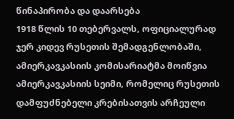წინაპირობა და დაარსება
1918 წლის 10 თებერვალს, ოფიციალურად ჯერ კიდევ რუსეთის შემადგენლობაში, ამიერკავკასიის კომისარიატმა მოიწვია ამიერკავკასიის სეიმი, რომელიც რუსეთის დამფუძნებელი კრებისათვის არჩეული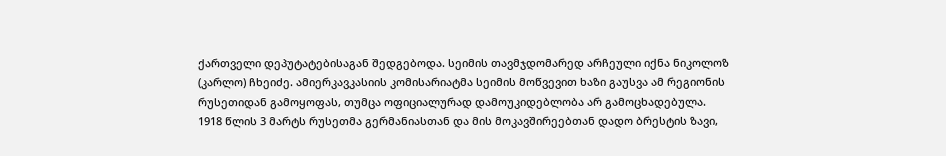ქართველი დეპუტატებისაგან შედგებოდა. სეიმის თავმჯდომარედ არჩეული იქნა ნიკოლოზ (კარლო) ჩხეიძე. ამიერკავკასიის კომისარიატმა სეიმის მოწვევით ხაზი გაუსვა ამ რეგიონის რუსეთიდან გამოყოფას, თუმცა ოფიციალურად დამოუკიდებლობა არ გამოცხადებულა.
1918 წლის 3 მარტს რუსეთმა გერმანიასთან და მის მოკავშირეებთან დადო ბრესტის ზავი,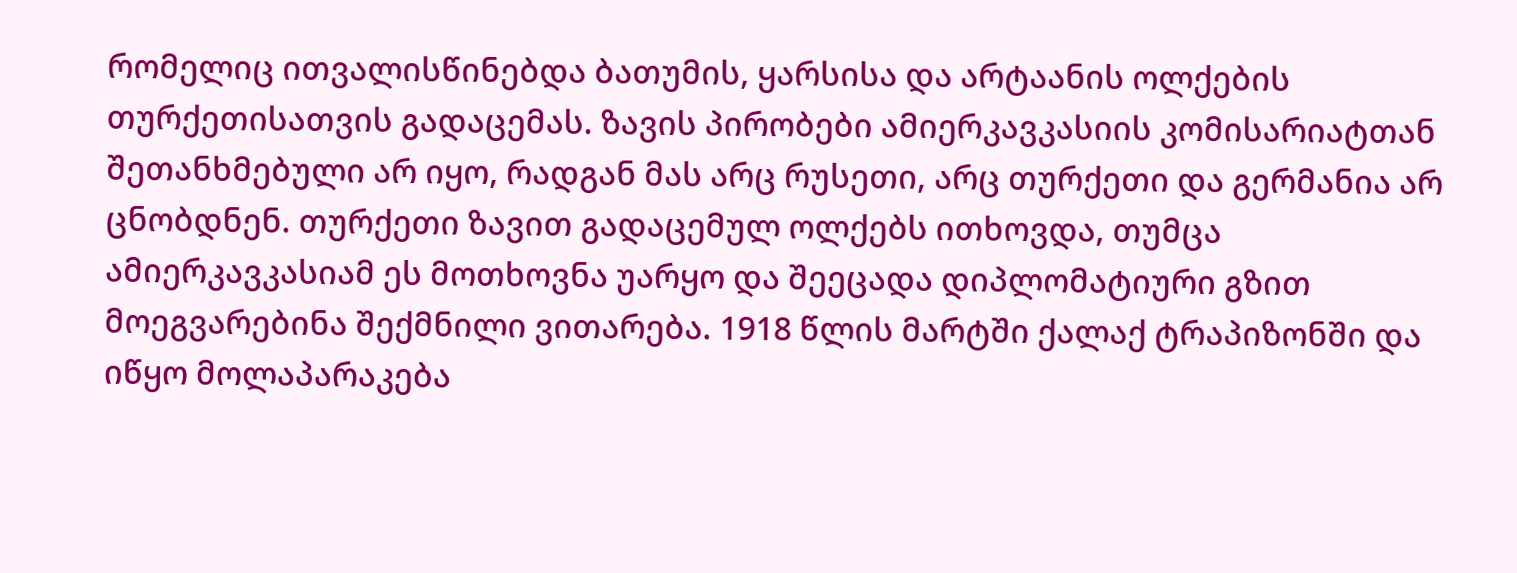რომელიც ითვალისწინებდა ბათუმის, ყარსისა და არტაანის ოლქების თურქეთისათვის გადაცემას. ზავის პირობები ამიერკავკასიის კომისარიატთან შეთანხმებული არ იყო, რადგან მას არც რუსეთი, არც თურქეთი და გერმანია არ ცნობდნენ. თურქეთი ზავით გადაცემულ ოლქებს ითხოვდა, თუმცა ამიერკავკასიამ ეს მოთხოვნა უარყო და შეეცადა დიპლომატიური გზით მოეგვარებინა შექმნილი ვითარება. 1918 წლის მარტში ქალაქ ტრაპიზონში და იწყო მოლაპარაკება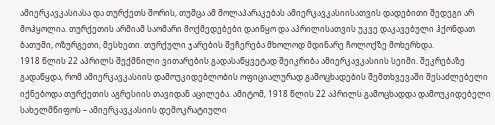ამიერკავკასიასა და თურქეთს შორის, თუმცა ამ მოლაპარაკებას ამიერკავკასიისათვის დადებითი შედეგი არ მოჰყოლია. თურქეთის არმიამ საომარი მოქმედებები დაიწყო და აპრილისათვის უკვე დაკავებული ჰქონდათ ბათუმი, ოზურგეთი, მესხეთი. თურქული ჯარების შეჩერება მხოლოდ მდინარე ჩოლოქზე მოხერხდა.
1918 წლის 22 აპრილს შექმნილი ვითარების გადასაწყვეტად შეიკრიბა ამიერკავკასიის სეიმი. შეკრებაზე გადაწყდა, რომ ამიერკავკასიის დამოუკიდებლობის ოფიციალურად გამოცხადების შემთხვევაში შესაძლებელი იქნებოდა თურქეთის აგრესიის თავიდან აცილება. ამიტომ, 1918 წლის 22 აპრილს გამოცხადდა დამოუკიდებელი სახელმწიფოს – ამიერკავკასიის დემოკრატიული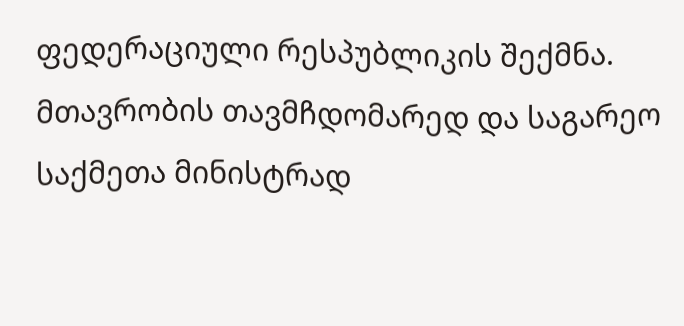ფედერაციული რესპუბლიკის შექმნა. მთავრობის თავმჩდომარედ და საგარეო საქმეთა მინისტრად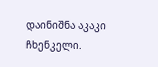დაინიშნა აკაკი ჩხენკელი.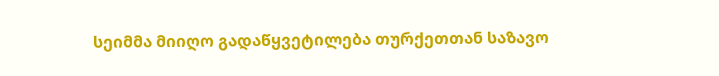სეიმმა მიიღო გადაწყვეტილება თურქეთთან საზავო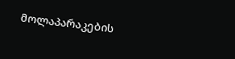მოლაპარაკების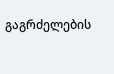გაგრძელების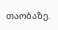თაობაზე.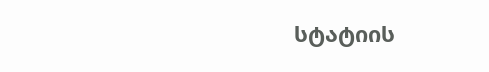სტატიის